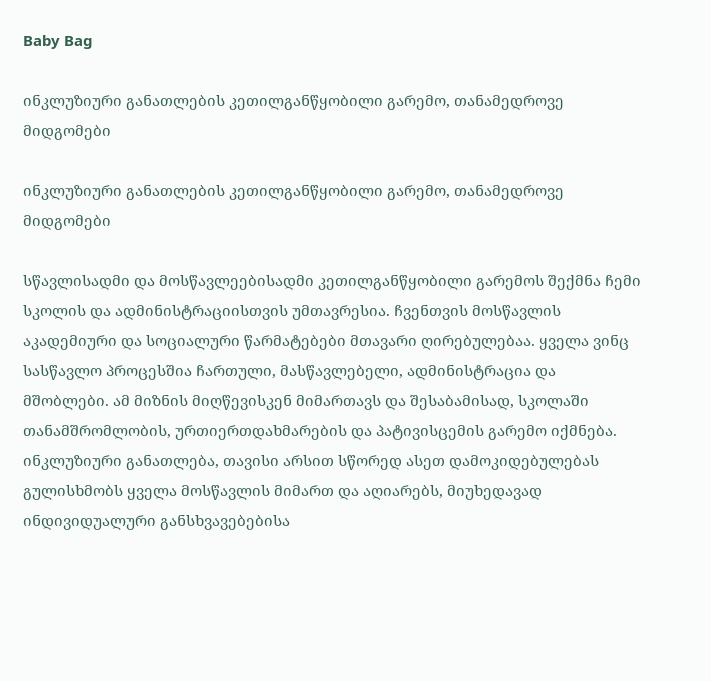Baby Bag

ინკლუზიური განათლების კეთილგანწყობილი გარემო, თანამედროვე მიდგომები

ინკლუზიური განათლების კეთილგანწყობილი გარემო, თანამედროვე მიდგომები

სწავლისადმი და მოსწავლეებისადმი კეთილგანწყობილი გარემოს შექმნა ჩემი სკოლის და ადმინისტრაციისთვის უმთავრესია. ჩვენთვის მოსწავლის აკადემიური და სოციალური წარმატებები მთავარი ღირებულებაა. ყველა ვინც სასწავლო პროცესშია ჩართული, მასწავლებელი, ადმინისტრაცია და მშობლები. ამ მიზნის მიღწევისკენ მიმართავს და შესაბამისად, სკოლაში თანამშრომლობის, ურთიერთდახმარების და პატივისცემის გარემო იქმნება. ინკლუზიური განათლება, თავისი არსით სწორედ ასეთ დამოკიდებულებას გულისხმობს ყველა მოსწავლის მიმართ და აღიარებს, მიუხედავად ინდივიდუალური განსხვავებებისა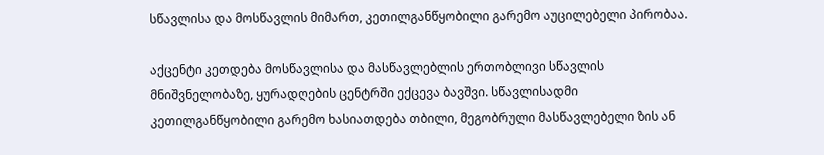სწავლისა და მოსწავლის მიმართ, კეთილგანწყობილი გარემო აუცილებელი პირობაა.

აქცენტი კეთდება მოსწავლისა და მასწავლებლის ერთობლივი სწავლის მნიშვნელობაზე, ყურადღების ცენტრში ექცევა ბავშვი. სწავლისადმი კეთილგანწყობილი გარემო ხასიათდება თბილი, მეგობრული მასწავლებელი ზის ან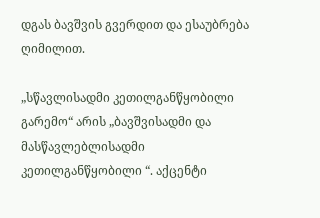დგას ბავშვის გვერდით და ესაუბრება ღიმილით.

„სწავლისადმი კეთილგანწყობილი გარემო“ არის „ბავშვისადმი და მასწავლებლისადმი კეთილგანწყობილი “. აქცენტი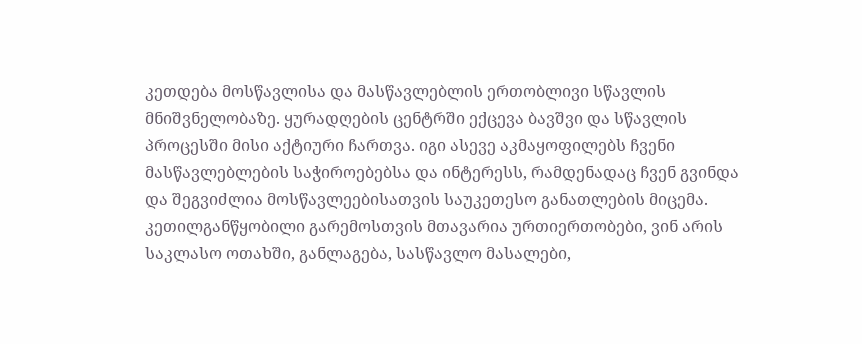კეთდება მოსწავლისა და მასწავლებლის ერთობლივი სწავლის მნიშვნელობაზე. ყურადღების ცენტრში ექცევა ბავშვი და სწავლის პროცესში მისი აქტიური ჩართვა. იგი ასევე აკმაყოფილებს ჩვენი მასწავლებლების საჭიროებებსა და ინტერესს, რამდენადაც ჩვენ გვინდა და შეგვიძლია მოსწავლეებისათვის საუკეთესო განათლების მიცემა. კეთილგანწყობილი გარემოსთვის მთავარია ურთიერთობები, ვინ არის საკლასო ოთახში, განლაგება, სასწავლო მასალები,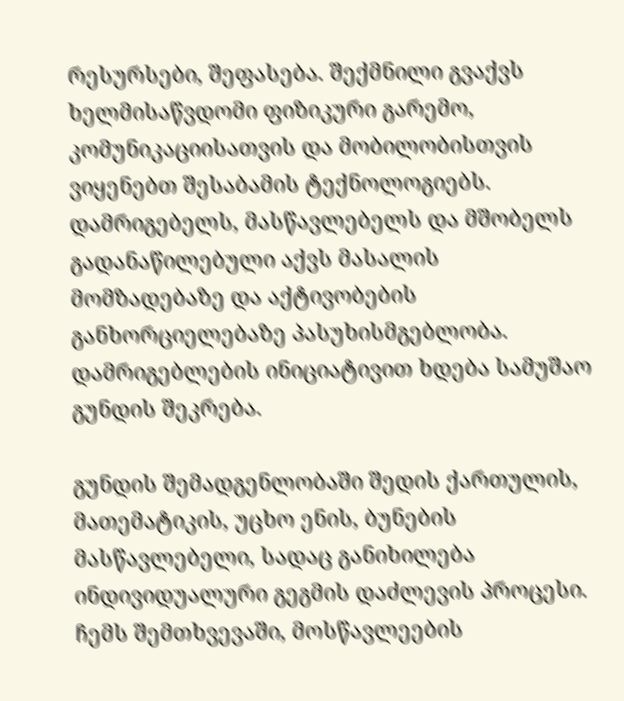რესურსები, შეფასება. შექმნილი გვაქვს ხელმისაწვდომი ფიზიკური გარემო, კომუნიკაციისათვის და მობილობისთვის ვიყენებთ შესაბამის ტექნოლოგიებს. დამრიგებელს, მასწავლებელს და მშობელს გადანაწილებული აქვს მასალის მომზადებაზე და აქტივობების განხორციელებაზე პასუხისმგებლობა. დამრიგებლების ინიციატივით ხდება სამუშაო გუნდის შეკრება.

გუნდის შემადგენლობაში შედის ქართულის, მათემატიკის, უცხო ენის, ბუნების მასწავლებელი, სადაც განიხილება ინდივიდუალური გეგმის დაძლევის პროცესი. ჩემს შემთხვევაში, მოსწავლეების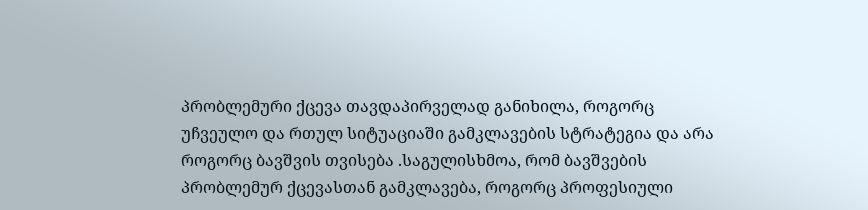პრობლემური ქცევა თავდაპირველად განიხილა, როგორც უჩვეულო და რთულ სიტუაციაში გამკლავების სტრატეგია და არა როგორც ბავშვის თვისება .საგულისხმოა, რომ ბავშვების პრობლემურ ქცევასთან გამკლავება, როგორც პროფესიული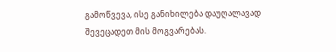გამოწვევა, ისე განიხილება დაუღალავად შევეცადეთ მის მოგვარებას.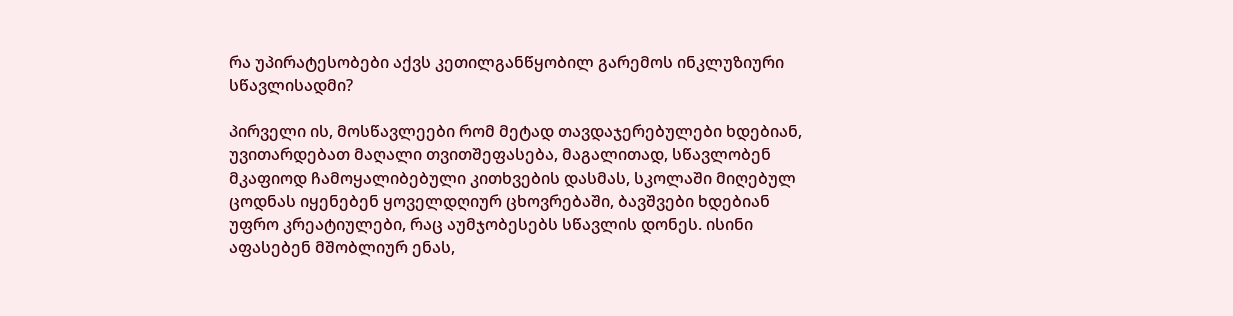რა უპირატესობები აქვს კეთილგანწყობილ გარემოს ინკლუზიური სწავლისადმი?

პირველი ის, მოსწავლეები რომ მეტად თავდაჯერებულები ხდებიან, უვითარდებათ მაღალი თვითშეფასება, მაგალითად, სწავლობენ მკაფიოდ ჩამოყალიბებული კითხვების დასმას, სკოლაში მიღებულ ცოდნას იყენებენ ყოველდღიურ ცხოვრებაში, ბავშვები ხდებიან უფრო კრეატიულები, რაც აუმჯობესებს სწავლის დონეს. ისინი აფასებენ მშობლიურ ენას,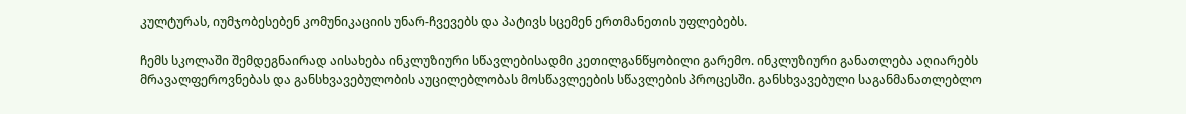კულტურას, იუმჯობესებენ კომუნიკაციის უნარ-ჩვევებს და პატივს სცემენ ერთმანეთის უფლებებს.

ჩემს სკოლაში შემდეგნაირად აისახება ინკლუზიური სწავლებისადმი კეთილგანწყობილი გარემო. ინკლუზიური განათლება აღიარებს მრავალფეროვნებას და განსხვავებულობის აუცილებლობას მოსწავლეების სწავლების პროცესში. განსხვავებული საგანმანათლებლო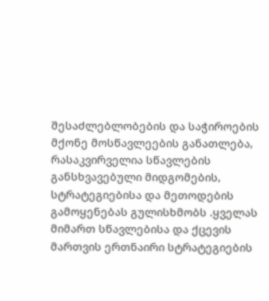შესაძლებლობების და საჭიროების მქონე მოსწავლეების განათლება, რასაკვირველია სწავლების განსხვავებული მიდგომების, სტრატეგიებისა და მეთოდების გამოყენებას გულისხმობს .ყველას მიმართ სწავლებისა და ქცევის მართვის ერთნაირი სტრატეგიების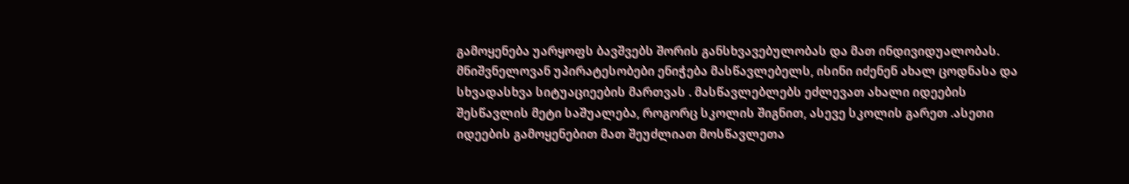გამოყენება უარყოფს ბავშვებს შორის განსხვავებულობას და მათ ინდივიდუალობას. მნიშვნელოვან უპირატესობები ენიჭება მასწავლებელს, ისინი იძენენ ახალ ცოდნასა და სხვადასხვა სიტუაციეების მართვას . მასწავლებლებს ეძლევათ ახალი იდეების შესწავლის მეტი საშუალება, როგორც სკოლის შიგნით, ასევე სკოლის გარეთ .ასეთი იდეების გამოყენებით მათ შეუძლიათ მოსწავლეთა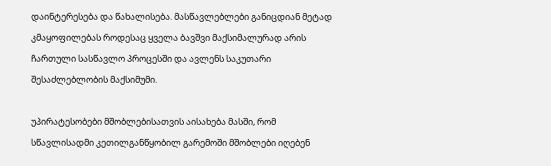დაინტერესება და წახალისება. მასწავლებლები განიცდიან მეტად კმაყოფილებას როდესაც ყველა ბავშვი მაქსიმალურად არის ჩართული სასწავლო პროცესში და ავლენს საკუთარი შესაძლებლობის მაქსიმუმი.

უპირატესობები მშობლებისათვის აისახება მასში, რომ სწავლისადმი კეთილგანწყობილ გარემოში მშობლები იღებენ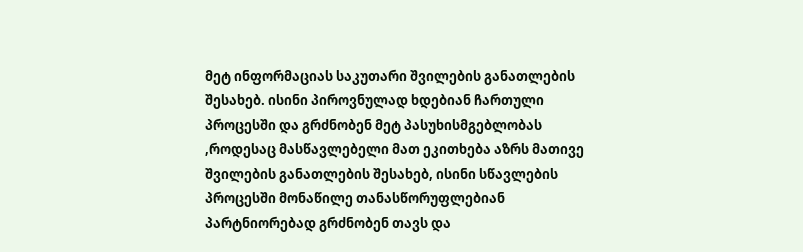მეტ ინფორმაციას საკუთარი შვილების განათლების შესახებ. ისინი პიროვნულად ხდებიან ჩართული პროცესში და გრძნობენ მეტ პასუხისმგებლობას ,როდესაც მასწავლებელი მათ ეკითხება აზრს მათივე შვილების განათლების შესახებ, ისინი სწავლების პროცესში მონაწილე თანასწორუფლებიან პარტნიორებად გრძნობენ თავს და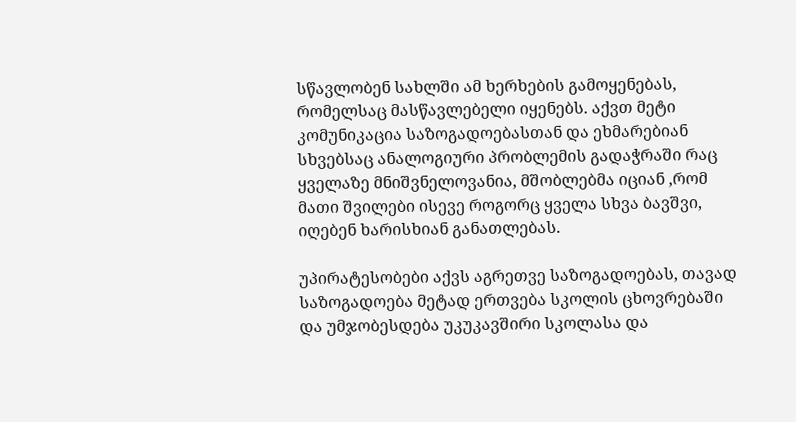სწავლობენ სახლში ამ ხერხების გამოყენებას, რომელსაც მასწავლებელი იყენებს. აქვთ მეტი კომუნიკაცია საზოგადოებასთან და ეხმარებიან სხვებსაც ანალოგიური პრობლემის გადაჭრაში რაც ყველაზე მნიშვნელოვანია, მშობლებმა იციან ,რომ მათი შვილები ისევე როგორც ყველა სხვა ბავშვი, იღებენ ხარისხიან განათლებას.

უპირატესობები აქვს აგრეთვე საზოგადოებას, თავად საზოგადოება მეტად ერთვება სკოლის ცხოვრებაში და უმჯობესდება უკუკავშირი სკოლასა და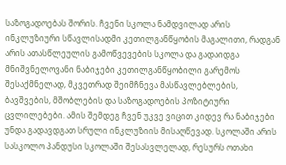საზოგადოებას შორის. ჩვენი სკოლა ნამდვილად არის ინკლუზიური სწავლისადმი კეთილგანწყობის მაგალითი, რადგან არის ათასწლეულის გამოწვევების სკოლა და გადაიდგა მნიშვნელოვანი ნაბიჯები კეთილგანწყობილი გარემოს შესაქმნელად, მკვეთრად შეიმჩნევა მასწავლებლების, ბავშვების, მშობლების და საზოგადოების პოზიტიური ცვლილებები. ამის შემდეგ ჩვენ უკვე ვიცით კიდევ რა ნაბიჯები უნდა გადავდგათ სრული ინკლუზიის მისაღწევად. სკოლაში არის სასკოლო პანდუსი სკოლაში შესასვლელად, რესურს ოთახი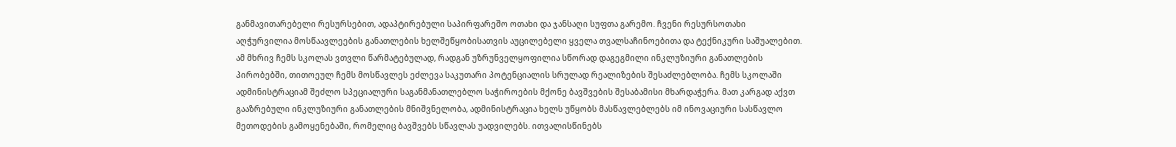განმავითარებელი რესურსებით, ადაპტირებული საპირფარეშო ოთახი და ჯანსაღი სუფთა გარემო. ჩვენი რესურსოთახი აღჭურვილია მოსწაავლეების განათლების ხელშეწყობისათვის აუცილებელი ყველა თვალსაჩინოებითა და ტექნიკური საშუალებით. ამ მხრივ ჩემს სკოლას ვთვლი წარმატებულად, რადგან უზრუნველყოფილია სწორად დაგეგმილი ინკლუზიური განათლების პირობებში, თითოეულ ჩემს მოსწავლეს ეძლევა საკუთარი პოტენციალის სრულად რეალიზების შესაძლებლობა. ჩემს სკოლაში ადმინისტრაციამ შეძლო სპეციალური საგანმანათლებლო საჭიროების მქონე ბავშვების შესაბამისი მხარდაჭერა. მათ კარგად აქვთ გააზრებული ინკლუზიური განათლების მნიშვნელობა, ადმინისტრაცია ხელს უწყობს მასწავლებლებს იმ ინოვაციური სასწავლო მეთოდების გამოყენებაში, რომელიც ბავშვებს სწავლას უადვილებს. ითვალისწინებს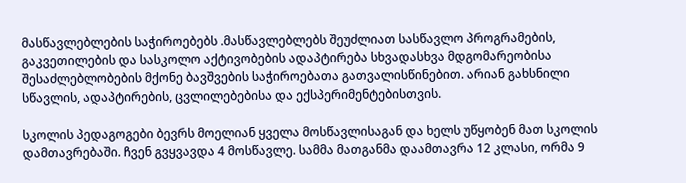მასწავლებლების საჭიროებებს .მასწავლებლებს შეუძლიათ სასწავლო პროგრამების, გაკვეთილების და სასკოლო აქტივობების ადაპტირება სხვადასხვა მდგომარეობისა შესაძლებლობების მქონე ბავშვების საჭიროებათა გათვალისწინებით. არიან გახსნილი სწავლის, ადაპტირების, ცვლილებებისა და ექსპერიმენტებისთვის.

სკოლის პედაგოგები ბევრს მოელიან ყველა მოსწავლისაგან და ხელს უწყობენ მათ სკოლის დამთავრებაში. ჩვენ გვყვავდა 4 მოსწავლე. სამმა მათგანმა დაამთავრა 12 კლასი, ორმა 9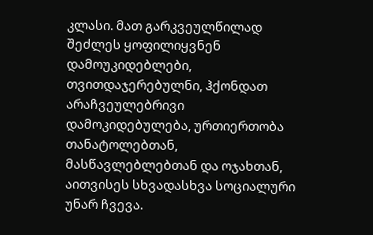კლასი. მათ გარკვეულწილად შეძლეს ყოფილიყვნენ დამოუკიდებლები, თვითდაჯერებულნი, ჰქონდათ არაჩვეულებრივი დამოკიდებულება, ურთიერთობა თანატოლებთან, მასწავლებლებთან და ოჯახთან, აითვისეს სხვადასხვა სოციალური უნარ ჩვევა.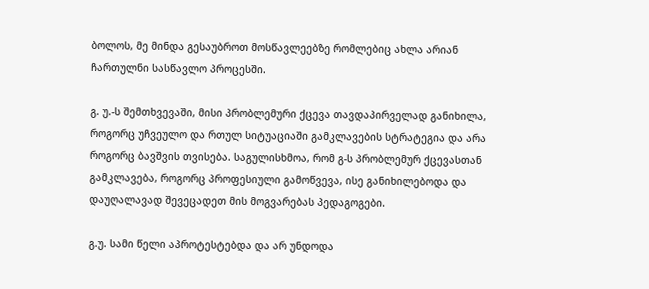ბოლოს, მე მინდა გესაუბროთ მოსწავლეებზე რომლებიც ახლა არიან ჩართულნი სასწავლო პროცესში.

გ. უ.-ს შემთხვევაში, მისი პრობლემური ქცევა თავდაპირველად განიხილა, როგორც უჩვეულო და რთულ სიტუაციაში გამკლავების სტრატეგია და არა როგორც ბავშვის თვისება. საგულისხმოა, რომ გ-ს პრობლემურ ქცევასთან გამკლავება, როგორც პროფესიული გამოწვევა, ისე განიხილებოდა და დაუღალავად შევეცადეთ მის მოგვარებას პედაგოგები.

გ.უ. სამი წელი აპროტესტებდა და არ უნდოდა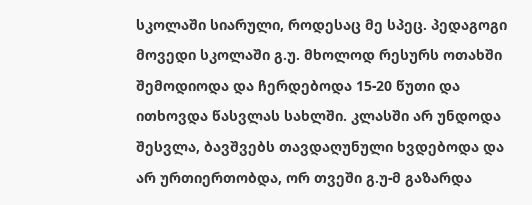სკოლაში სიარული, როდესაც მე სპეც. პედაგოგი მოვედი სკოლაში გ.უ. მხოლოდ რესურს ოთახში შემოდიოდა და ჩერდებოდა 15-20 წუთი და ითხოვდა წასვლას სახლში. კლასში არ უნდოდა შესვლა, ბავშვებს თავდაღუნული ხვდებოდა და არ ურთიერთობდა, ორ თვეში გ.უ-მ გაზარდა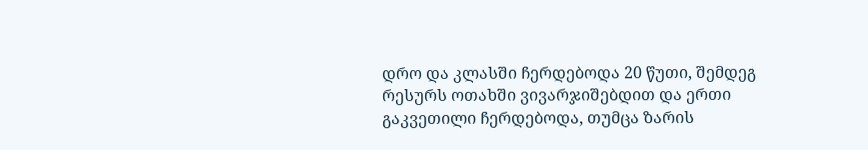დრო და კლასში ჩერდებოდა 20 წუთი, შემდეგ რესურს ოთახში ვივარჯიშებდით და ერთი გაკვეთილი ჩერდებოდა, თუმცა ზარის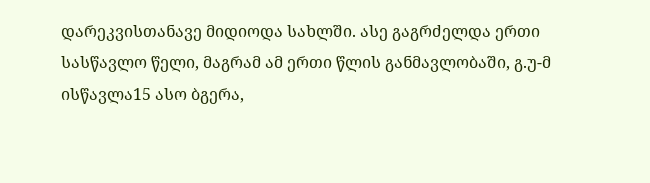დარეკვისთანავე მიდიოდა სახლში. ასე გაგრძელდა ერთი სასწავლო წელი, მაგრამ ამ ერთი წლის განმავლობაში, გ.უ-მ ისწავლა15 ასო ბგერა,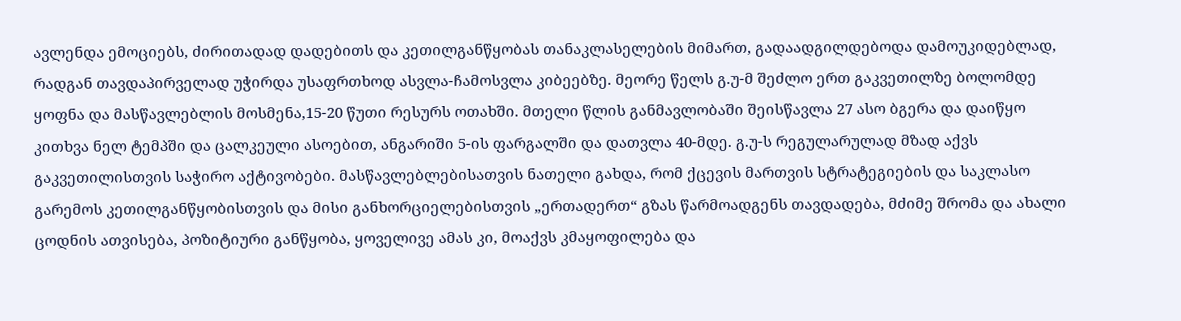ავლენდა ემოციებს, ძირითადად დადებითს და კეთილგანწყობას თანაკლასელების მიმართ, გადაადგილდებოდა დამოუკიდებლად, რადგან თავდაპირველად უჭირდა უსაფრთხოდ ასვლა-ჩამოსვლა კიბეებზე. მეორე წელს გ.უ-მ შეძლო ერთ გაკვეთილზე ბოლომდე ყოფნა და მასწავლებლის მოსმენა,15-20 წუთი რესურს ოთახში. მთელი წლის განმავლობაში შეისწავლა 27 ასო ბგერა და დაიწყო კითხვა ნელ ტემპში და ცალკეული ასოებით, ანგარიში 5-ის ფარგალში და დათვლა 40-მდე. გ.უ-ს რეგულარულად მზად აქვს გაკვეთილისთვის საჭირო აქტივობები. მასწავლებლებისათვის ნათელი გახდა, რომ ქცევის მართვის სტრატეგიების და საკლასო გარემოს კეთილგანწყობისთვის და მისი განხორციელებისთვის „ერთადერთ“ გზას წარმოადგენს თავდადება, მძიმე შრომა და ახალი ცოდნის ათვისება, პოზიტიური განწყობა, ყოველივე ამას კი, მოაქვს კმაყოფილება და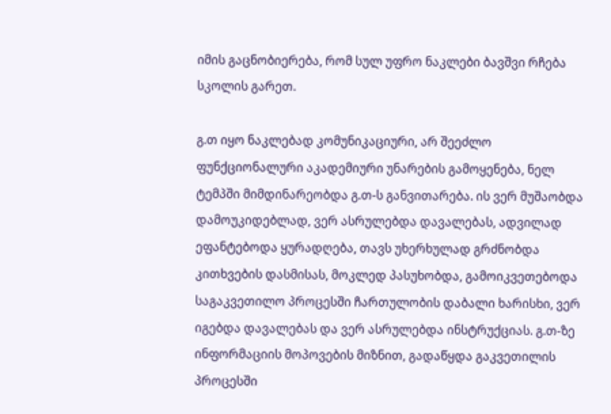იმის გაცნობიერება, რომ სულ უფრო ნაკლები ბავშვი რჩება სკოლის გარეთ.

გ.თ იყო ნაკლებად კომუნიკაციური, არ შეეძლო ფუნქციონალური აკადემიური უნარების გამოყენება, ნელ ტემპში მიმდინარეობდა გ.თ-ს განვითარება. ის ვერ მუშაობდა დამოუკიდებლად, ვერ ასრულებდა დავალებას, ადვილად ეფანტებოდა ყურადღება, თავს უხერხულად გრძნობდა კითხვების დასმისას, მოკლედ პასუხობდა, გამოიკვეთებოდა საგაკვეთილო პროცესში ჩართულობის დაბალი ხარისხი, ვერ იგებდა დავალებას და ვერ ასრულებდა ინსტრუქციას. გ.თ-ზე ინფორმაციის მოპოვების მიზნით, გადაწყდა გაკვეთილის პროცესში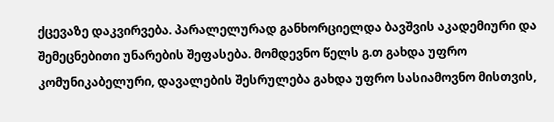ქცევაზე დაკვირვება. პარალელურად განხორციელდა ბავშვის აკადემიური და შემეცნებითი უნარების შეფასება. მომდევნო წელს გ.თ გახდა უფრო კომუნიკაბელური, დავალების შესრულება გახდა უფრო სასიამოვნო მისთვის,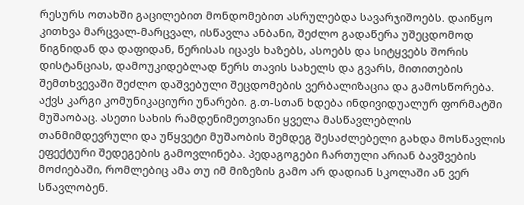რესურს ოთახში გაცილებით მონდომებით ასრულებდა სავარჯიშოებს. დაიწყო კითხვა მარცვალ-მარცვალ, ისწავლა ანბანი, შეძლო გადაწერა უშეცდომოდ წიგნიდან და დაფიდან, წერისას იცავს ხაზებს, ასოებს და სიტყვებს შორის დისტანციას, დამოუკიდებლად წერს თავის სახელს და გვარს, მითითების შემთხვევაში შეძლო დაშვებული შეცდომების ვერბალიზაცია და გამოსწორება. აქვს კარგი კომუნიკაციური უნარები. გ.თ-სთან ხდება ინდივიდუალურ ფორმატში მუშაობაც. ასეთი სახის რამდენიმეთვიანი ყველა მასწავლებლის თანმიმდევრული და უწყვეტი მუშაობის შემდეგ შესაძლებელი გახდა მოსწავლის ეფექტური შედეგების გამოვლინება. პედაგოგები ჩართული არიან ბავშვების მოძიებაში, რომლებიც ამა თუ იმ მიზეზის გამო არ დადიან სკოლაში ან ვერ სწავლობენ.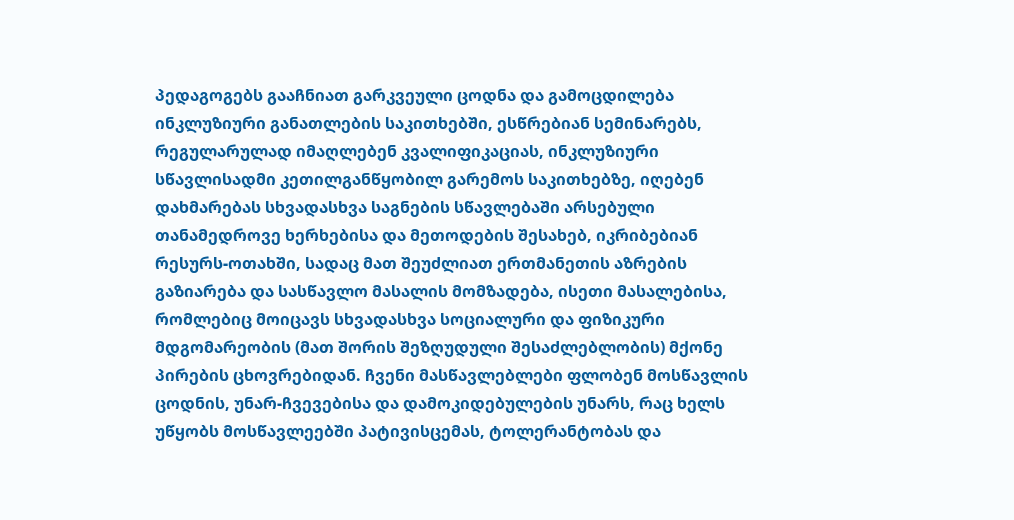პედაგოგებს გააჩნიათ გარკვეული ცოდნა და გამოცდილება ინკლუზიური განათლების საკითხებში, ესწრებიან სემინარებს, რეგულარულად იმაღლებენ კვალიფიკაციას, ინკლუზიური სწავლისადმი კეთილგანწყობილ გარემოს საკითხებზე, იღებენ დახმარებას სხვადასხვა საგნების სწავლებაში არსებული თანამედროვე ხერხებისა და მეთოდების შესახებ, იკრიბებიან რესურს-ოთახში, სადაც მათ შეუძლიათ ერთმანეთის აზრების გაზიარება და სასწავლო მასალის მომზადება, ისეთი მასალებისა, რომლებიც მოიცავს სხვადასხვა სოციალური და ფიზიკური მდგომარეობის (მათ შორის შეზღუდული შესაძლებლობის) მქონე პირების ცხოვრებიდან. ჩვენი მასწავლებლები ფლობენ მოსწავლის ცოდნის, უნარ-ჩვევებისა და დამოკიდებულების უნარს, რაც ხელს უწყობს მოსწავლეებში პატივისცემას, ტოლერანტობას და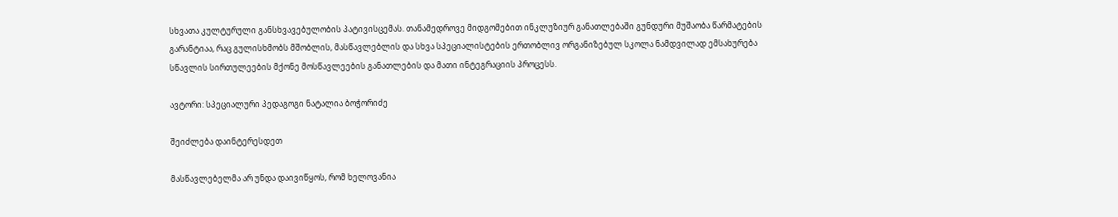სხვათა კულტურული განსხვავებულობის პატივისცემას. თანამედროვე მიდგომებით ინკლუზიურ განათლებაში გუნდური მუშაობა წარმატების გარანტიაა, რაც გულისხმობს მშობლის, მასწავლებლის და სხვა სპეციალისტების ერთობლივ ორგანიზებულ სკოლა ნამდვილად ემსახურება სწავლის სირთულეების მქონე მოსწავლეების განათლების და მათი ინტეგრაციის პროცესს.

ავტორი: სპეციალური პედაგოგი ნატალია ბოჭორიძე

შეიძლება დაინტერესდეთ

მასწავლებელმა არ უნდა დაივიწყოს, რომ ხელოვანია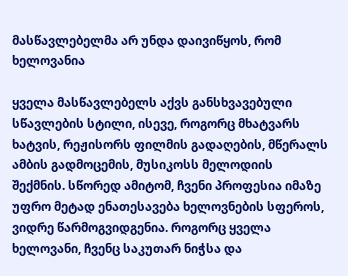მასწავლებელმა არ უნდა დაივიწყოს, რომ ხელოვანია

ყველა მასწავლებელს აქვს განსხვავებული სწავლების სტილი, ისევე, როგორც მხატვარს ხატვის, რეჟისორს ფილმის გადაღების, მწერალს ამბის გადმოცემის, მუსიკოსს მელოდიის შექმნის. სწორედ ამიტომ, ჩვენი პროფესია იმაზე უფრო მეტად ენათესავება ხელოვნების სფეროს, ვიდრე წარმოგვიდგენია. როგორც ყველა ხელოვანი, ჩვენც საკუთარ ნიჭსა და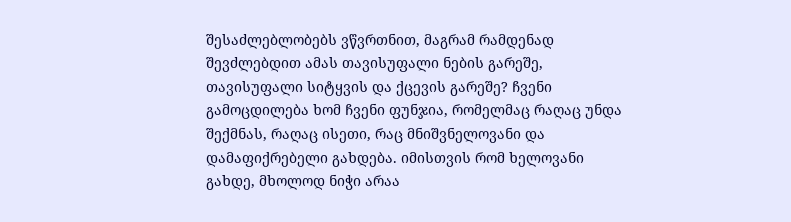შესაძლებლობებს ვწვრთნით, მაგრამ რამდენად შევძლებდით ამას თავისუფალი ნების გარეშე, თავისუფალი სიტყვის და ქცევის გარეშე? ჩვენი გამოცდილება ხომ ჩვენი ფუნჯია, რომელმაც რაღაც უნდა შექმნას, რაღაც ისეთი, რაც მნიშვნელოვანი და დამაფიქრებელი გახდება. იმისთვის რომ ხელოვანი გახდე, მხოლოდ ნიჭი არაა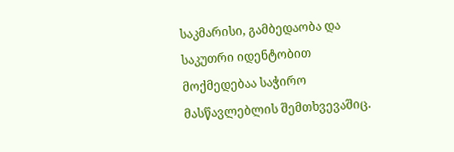საკმარისი, გამბედაობა და საკუთრი იდენტობით მოქმედებაა საჭირო მასწავლებლის შემთხვევაშიც.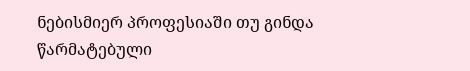ნებისმიერ პროფესიაში თუ გინდა წარმატებული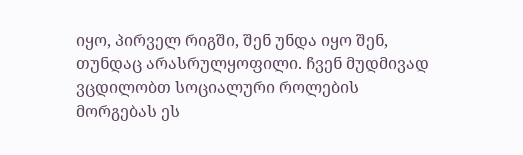იყო, პირველ რიგში, შენ უნდა იყო შენ, თუნდაც არასრულყოფილი. ჩვენ მუდმივად ვცდილობთ სოციალური როლების მორგებას ეს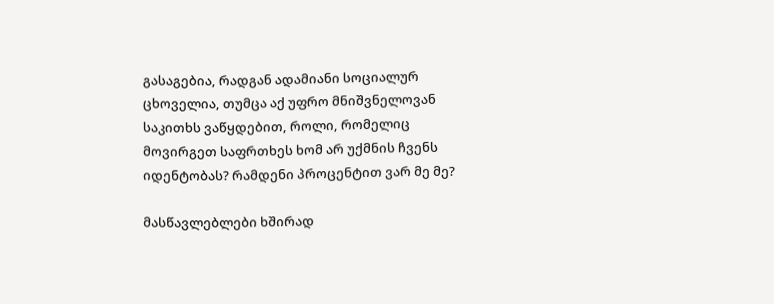გასაგებია, რადგან ადამიანი სოციალურ ცხოველია, თუმცა აქ უფრო მნიშვნელოვან საკითხს ვაწყდებით, როლი, რომელიც მოვირგეთ საფრთხეს ხომ არ უქმნის ჩვენს იდენტობას? რამდენი პროცენტით ვარ მე მე?

მასწავლებლები ხშირად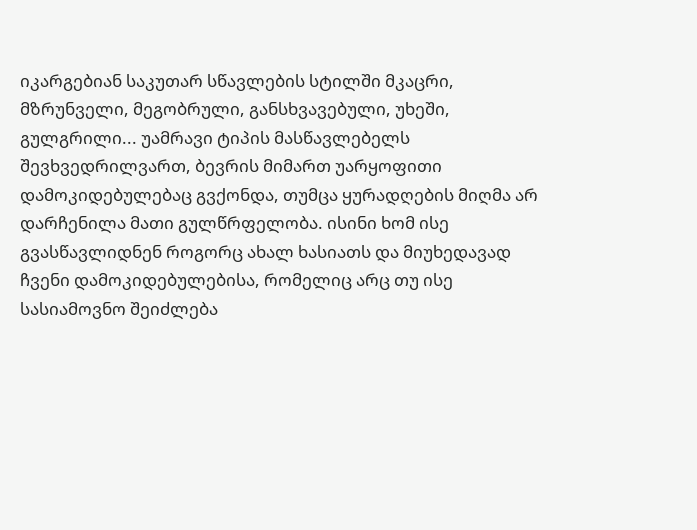იკარგებიან საკუთარ სწავლების სტილში მკაცრი, მზრუნველი, მეგობრული, განსხვავებული, უხეში, გულგრილი... უამრავი ტიპის მასწავლებელს შევხვედრილვართ, ბევრის მიმართ უარყოფითი დამოკიდებულებაც გვქონდა, თუმცა ყურადღების მიღმა არ დარჩენილა მათი გულწრფელობა. ისინი ხომ ისე გვასწავლიდნენ როგორც ახალ ხასიათს და მიუხედავად ჩვენი დამოკიდებულებისა, რომელიც არც თუ ისე სასიამოვნო შეიძლება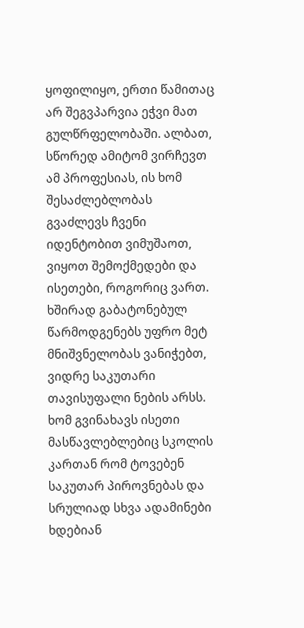ყოფილიყო, ერთი წამითაც არ შეგვპარვია ეჭვი მათ გულწრფელობაში. ალბათ, სწორედ ამიტომ ვირჩევთ ამ პროფესიას, ის ხომ შესაძლებლობას გვაძლევს ჩვენი იდენტობით ვიმუშაოთ, ვიყოთ შემოქმედები და ისეთები, როგორიც ვართ. ხშირად გაბატონებულ წარმოდგენებს უფრო მეტ მნიშვნელობას ვანიჭებთ, ვიდრე საკუთარი თავისუფალი ნების არსს. ხომ გვინახავს ისეთი მასწავლებლებიც სკოლის კართან რომ ტოვებენ საკუთარ პიროვნებას და სრულიად სხვა ადამინები ხდებიან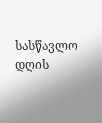სასწავლო დღის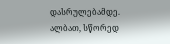დასრულებამდე. ალბათ, სწორედ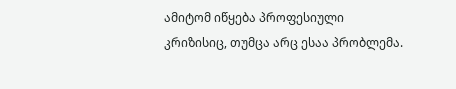ამიტომ იწყება პროფესიული კრიზისიც, თუმცა არც ესაა პრობლემა.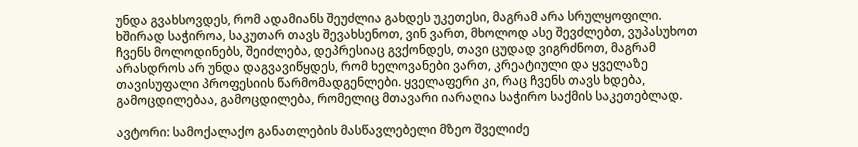უნდა გვახსოვდეს, რომ ადამიანს შეუძლია გახდეს უკეთესი, მაგრამ არა სრულყოფილი. ხშირად საჭიროა, საკუთარ თავს შევახსენოთ, ვინ ვართ, მხოლოდ ასე შევძლებთ, ვუპასუხოთ ჩვენს მოლოდინებს, შეიძლება, დეპრესიაც გვქონდეს, თავი ცუდად ვიგრძნოთ, მაგრამ არასდროს არ უნდა დაგვავიწყდეს, რომ ხელოვანები ვართ, კრეატიული და ყველაზე თავისუფალი პროფესიის წარმომადგენლები. ყველაფერი კი, რაც ჩვენს თავს ხდება, გამოცდილებაა, გამოცდილება, რომელიც მთავარი იარაღია საჭირო საქმის საკეთებლად.

ავტორი: სამოქალაქო განათლების მასწავლებელი მზეო შველიძე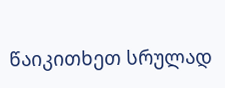წაიკითხეთ სრულად